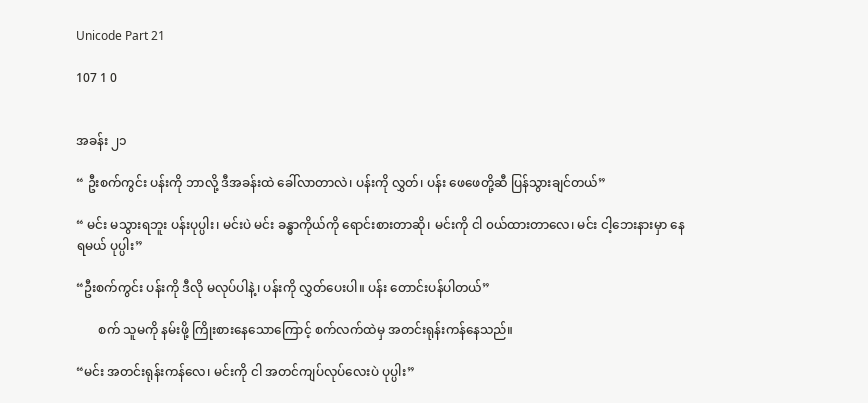Unicode Part 21

107 1 0


အခန်း ၂၁

“ ဦးစက်ကွင်း ပန်းကို ဘာလို့ ဒီအခန်းထဲ ခေါ်လာတာလဲ၊ ပန်းကို လွှတ်၊ ပန်း ဖေဖေတို့ဆီ ပြန်သွားချင်တယ်”

“ မင်း မသွားရဘူး ပန်းပုပ္ပါး၊ မင်းပဲ မင်း ခန္ဓာကိုယ်ကို ရောင်းစားတာဆို၊ မင်းကို ငါ ၀ယ်ထားတာလေ၊ မင်း ငါ့ဘေးနားမှာ နေရမယ် ပုပ္ပါး”

“ဦးစက်ကွင်း ပန်းကို ဒီလို မလုပ်ပါနဲ့၊ ပန်းကို လွှတ်ပေးပါ။ ပန်း တောင်းပန်ပါတယ်”

       စက် သူမကို နမ်းဖို့ ကြိုးစားနေသောကြောင့် စက်လက်ထဲမှ အတင်းရုန်းကန်နေသည်။

“မင်း အတင်းရုန်းကန်လေ၊ မင်းကို ငါ အတင်ကျပ်လုပ်လေးပဲ ပုပ္ပါး”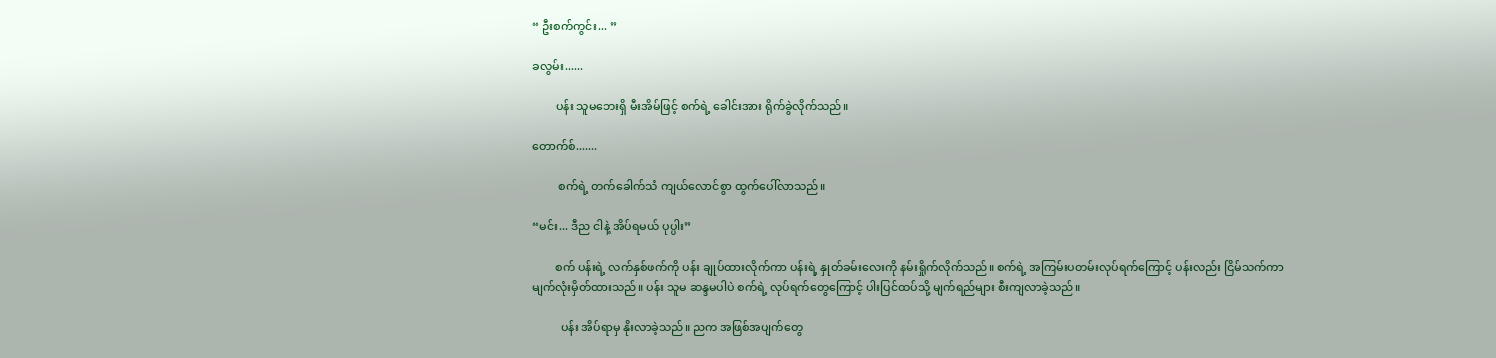“ ဦးစက်ကွင်း... ”

ခလွမ်း......

        ပန်း သူမဘေးရှိ မီးအိမ်ဖြင့် စက်ရဲ့ ခေါင်းအား ရိုက်ခွဲလိုက်သည်။

တောက်စ်.......

         စက်ရဲ့ တက်ခေါက်သံ ကျယ်လောင်စွာ ထွက်ပေါ်လာသည်။

“မင်း... ဒီည ငါနဲ့ အိပ်ရမယ် ပုပ္ပါး”

        စက် ပန်းရဲ့ လက်နှစ်ဖက်ကို ပန်း ချုပ်ထားလိုက်ကာ ပန်းရဲ့ နှုတ်ခမ်းလေးကို နမ်းရှိုက်လိုက်သည်။ စက်ရဲ့ အကြမ်းပတမ်းလုပ်ရက်ကြောင့် ပန်းလည်း ငြိမ်သက်ကာ မျက်လုံးမှိတ်ထားသည်။ ပန်း သူမ ဆန္ဒမပါပဲ စက်ရဲ့ လုပ်ရက်တွေကြောင့် ပါးပြင်ထပ်သို့ မျက်ရည်များ စီးကျလာခဲ့သည်။

          ပန်း အိပ်ရာမှ နိုးလာခဲ့သည်။ ညက အဖြစ်အပျက်တွေ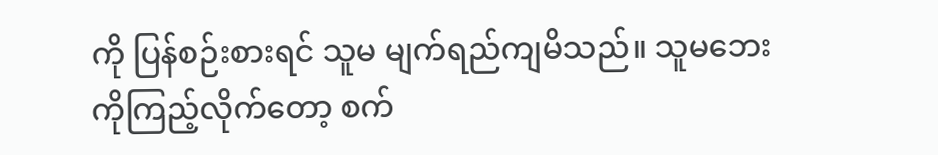ကို ပြန်စဉ်းစားရင် သူမ မျက်ရည်ကျမိသည်။ သူမဘေးကိုကြည့်လိုက်တော့ စက်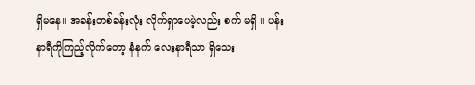ရှိမနေ။ အခန်းတစ်ခန်းလုံး လိုက်ရှာပေမဲ့လည်း စက် မရှိ ။ ပန်း နာရီကိုကြည့်လိုက်တော့ နံနက် လေးနာရီသာ ရှိသေး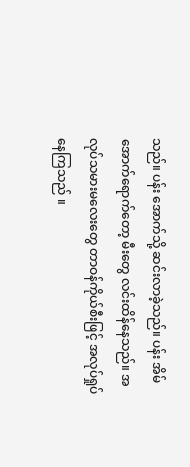သည်။ ပန်း အောက်သို့ ဆင်းလာခဲ့သည်။ ပန်း အိမ်အောက်ရောက်တော့ မီးတွေ လင်းထိန်နေသည်။ အလုပ်သမားမလေးတွေ တာဝန်ကိုယ်စီးဖြင့် အလုပ်ရှုပ်နေကြသည် ။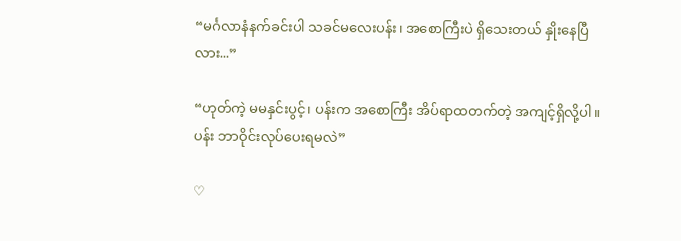“မင်္ဂလာနံနက်ခင်းပါ သခင်မလေးပန်း၊ အစောကြီးပဲ ရှိသေးတယ် နှိုးနေပြီလား...”

“ဟုတ်ကဲ့ မမနှင်းပွင့်၊ ပန်းက အစောကြီး အိပ်ရာထတက်တဲ့ အကျင့်ရှိလို့ပါ။ ပန်း ဘာဝိုင်းလုပ်ပေးရမလဲ”

♡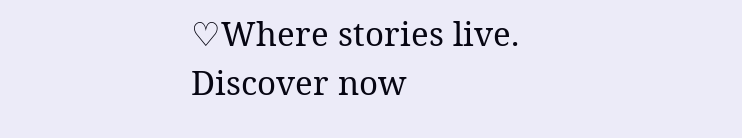♡Where stories live. Discover now